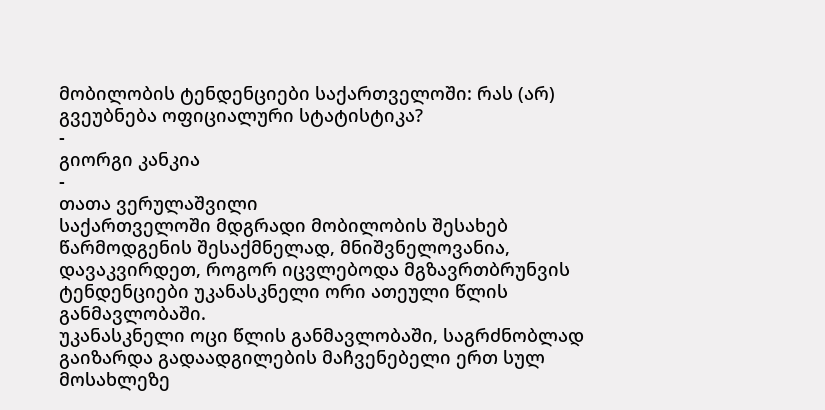მობილობის ტენდენციები საქართველოში: რას (არ) გვეუბნება ოფიციალური სტატისტიკა?
-
გიორგი კანკია
-
თათა ვერულაშვილი
საქართველოში მდგრადი მობილობის შესახებ წარმოდგენის შესაქმნელად, მნიშვნელოვანია, დავაკვირდეთ, როგორ იცვლებოდა მგზავრთბრუნვის ტენდენციები უკანასკნელი ორი ათეული წლის განმავლობაში.
უკანასკნელი ოცი წლის განმავლობაში, საგრძნობლად გაიზარდა გადაადგილების მაჩვენებელი ერთ სულ მოსახლეზე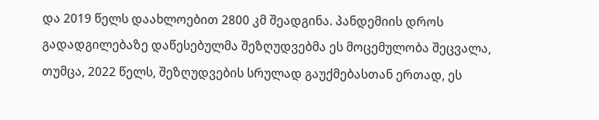და 2019 წელს დაახლოებით 2800 კმ შეადგინა. პანდემიის დროს გადადგილებაზე დაწესებულმა შეზღუდვებმა ეს მოცემულობა შეცვალა, თუმცა, 2022 წელს, შეზღუდვების სრულად გაუქმებასთან ერთად, ეს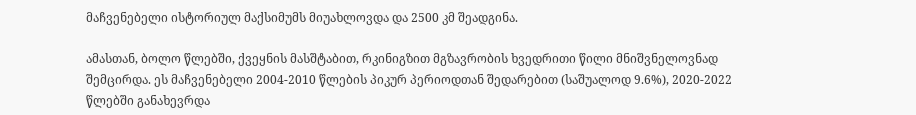მაჩვენებელი ისტორიულ მაქსიმუმს მიუახლოვდა და 2500 კმ შეადგინა.

ამასთან, ბოლო წლებში, ქვეყნის მასშტაბით, რკინიგზით მგზავრობის ხვედრითი წილი მნიშვნელოვნად შემცირდა. ეს მაჩვენებელი 2004-2010 წლების პიკურ პერიოდთან შედარებით (საშუალოდ 9.6%), 2020-2022 წლებში განახევრდა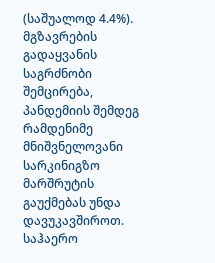(საშუალოდ 4.4%). მგზავრების გადაყვანის საგრძნობი შემცირება, პანდემიის შემდეგ რამდენიმე მნიშვნელოვანი სარკინიგზო მარშრუტის გაუქმებას უნდა დავუკავშიროთ.
საჰაერო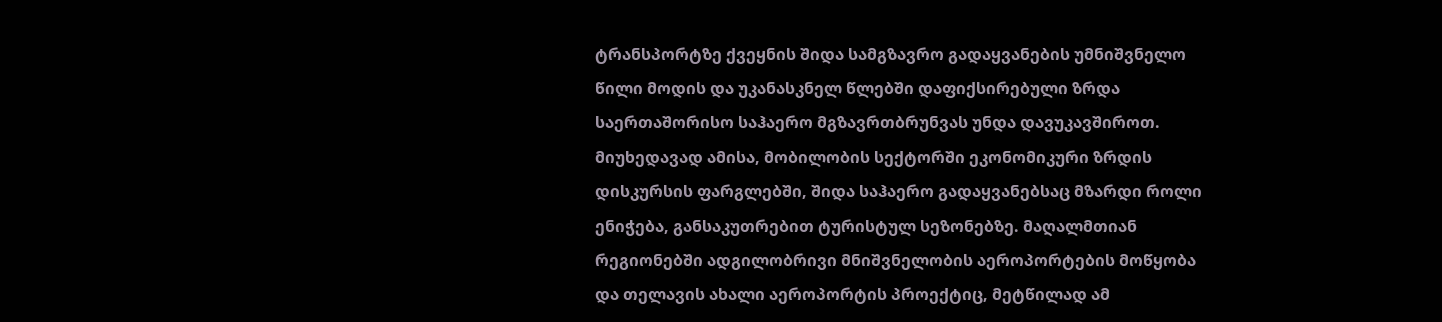ტრანსპორტზე ქვეყნის შიდა სამგზავრო გადაყვანების უმნიშვნელო წილი მოდის და უკანასკნელ წლებში დაფიქსირებული ზრდა საერთაშორისო საჰაერო მგზავრთბრუნვას უნდა დავუკავშიროთ. მიუხედავად ამისა, მობილობის სექტორში ეკონომიკური ზრდის დისკურსის ფარგლებში, შიდა საჰაერო გადაყვანებსაც მზარდი როლი ენიჭება, განსაკუთრებით ტურისტულ სეზონებზე. მაღალმთიან რეგიონებში ადგილობრივი მნიშვნელობის აეროპორტების მოწყობა და თელავის ახალი აეროპორტის პროექტიც, მეტწილად ამ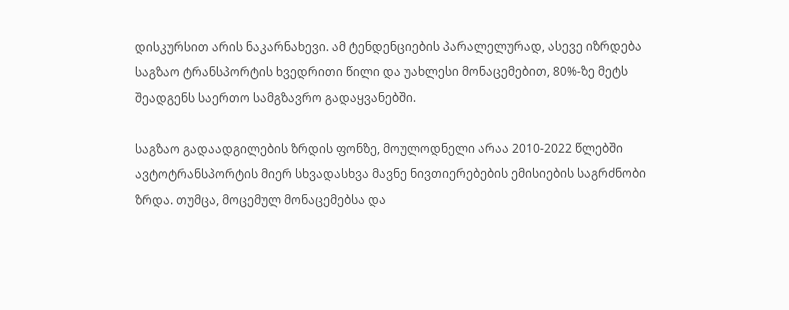დისკურსით არის ნაკარნახევი. ამ ტენდენციების პარალელურად, ასევე იზრდება საგზაო ტრანსპორტის ხვედრითი წილი და უახლესი მონაცემებით, 80%-ზე მეტს შეადგენს საერთო სამგზავრო გადაყვანებში.

საგზაო გადაადგილების ზრდის ფონზე, მოულოდნელი არაა 2010-2022 წლებში ავტოტრანსპორტის მიერ სხვადასხვა მავნე ნივთიერებების ემისიების საგრძნობი ზრდა. თუმცა, მოცემულ მონაცემებსა და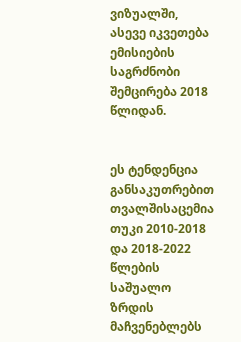ვიზუალში, ასევე იკვეთება ემისიების საგრძნობი შემცირება 2018 წლიდან.


ეს ტენდენცია განსაკუთრებით თვალშისაცემია თუკი 2010-2018 და 2018-2022 წლების საშუალო ზრდის მაჩვენებლებს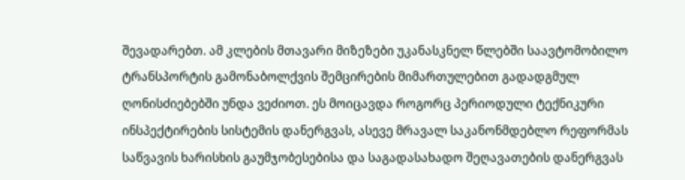შევადარებთ. ამ კლების მთავარი მიზეზები უკანასკნელ წლებში საავტომობილო ტრანსპორტის გამონაბოლქვის შემცირების მიმართულებით გადადგმულ ღონისძიებებში უნდა ვეძიოთ. ეს მოიცავდა როგორც პერიოდული ტექნიკური ინსპექტირების სისტემის დანერგვას, ასევე მრავალ საკანონმდებლო რეფორმას საწვავის ხარისხის გაუმჯობესებისა და საგადასახადო შეღავათების დანერგვას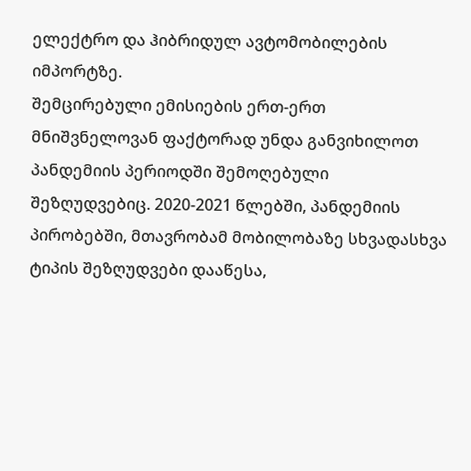ელექტრო და ჰიბრიდულ ავტომობილების იმპორტზე.
შემცირებული ემისიების ერთ-ერთ მნიშვნელოვან ფაქტორად უნდა განვიხილოთ პანდემიის პერიოდში შემოღებული შეზღუდვებიც. 2020-2021 წლებში, პანდემიის პირობებში, მთავრობამ მობილობაზე სხვადასხვა ტიპის შეზღუდვები დააწესა,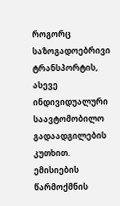როგორც საზოგადოებრივი ტრანსპორტის, ასევე ინდივიდუალური საავტომობილო გადაადგილების კუთხით. ემისიების წარმოქმნის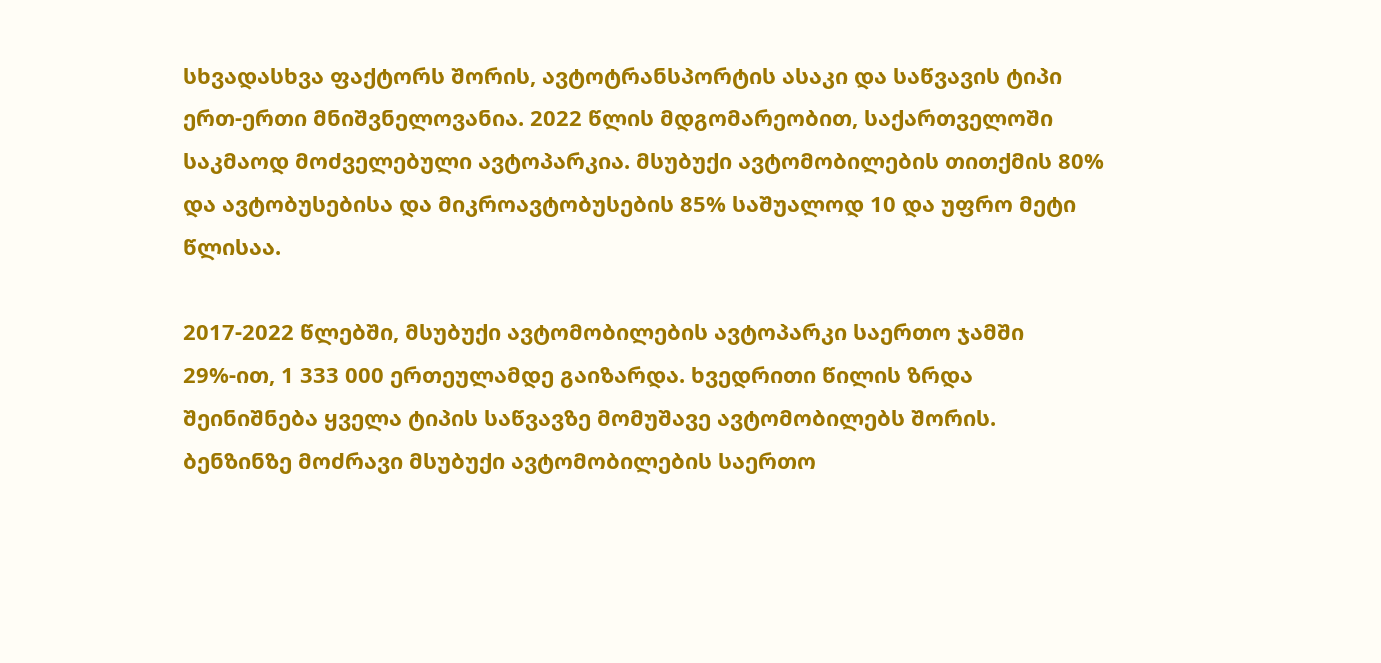სხვადასხვა ფაქტორს შორის, ავტოტრანსპორტის ასაკი და საწვავის ტიპი ერთ-ერთი მნიშვნელოვანია. 2022 წლის მდგომარეობით, საქართველოში საკმაოდ მოძველებული ავტოპარკია. მსუბუქი ავტომობილების თითქმის 80% და ავტობუსებისა და მიკროავტობუსების 85% საშუალოდ 10 და უფრო მეტი წლისაა.

2017-2022 წლებში, მსუბუქი ავტომობილების ავტოპარკი საერთო ჯამში 29%-ით, 1 333 000 ერთეულამდე გაიზარდა. ხვედრითი წილის ზრდა შეინიშნება ყველა ტიპის საწვავზე მომუშავე ავტომობილებს შორის. ბენზინზე მოძრავი მსუბუქი ავტომობილების საერთო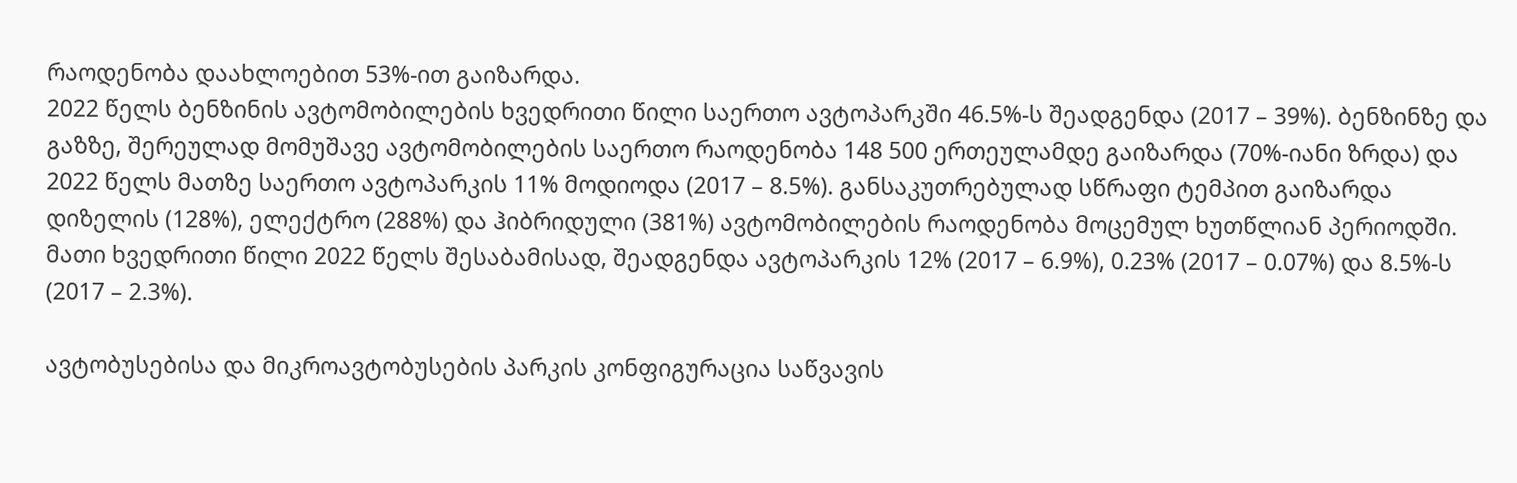რაოდენობა დაახლოებით 53%-ით გაიზარდა.
2022 წელს ბენზინის ავტომობილების ხვედრითი წილი საერთო ავტოპარკში 46.5%-ს შეადგენდა (2017 – 39%). ბენზინზე და გაზზე, შერეულად მომუშავე ავტომობილების საერთო რაოდენობა 148 500 ერთეულამდე გაიზარდა (70%-იანი ზრდა) და 2022 წელს მათზე საერთო ავტოპარკის 11% მოდიოდა (2017 – 8.5%). განსაკუთრებულად სწრაფი ტემპით გაიზარდა დიზელის (128%), ელექტრო (288%) და ჰიბრიდული (381%) ავტომობილების რაოდენობა მოცემულ ხუთწლიან პერიოდში. მათი ხვედრითი წილი 2022 წელს შესაბამისად, შეადგენდა ავტოპარკის 12% (2017 – 6.9%), 0.23% (2017 – 0.07%) და 8.5%-ს (2017 – 2.3%).

ავტობუსებისა და მიკროავტობუსების პარკის კონფიგურაცია საწვავის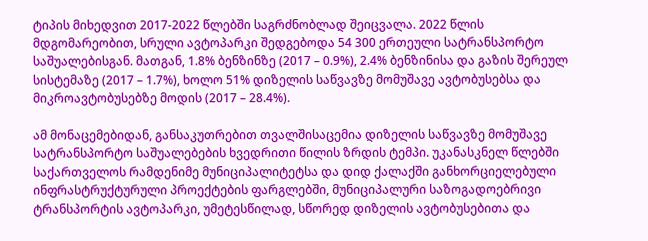ტიპის მიხედვით 2017-2022 წლებში საგრძნობლად შეიცვალა. 2022 წლის მდგომარეობით, სრული ავტოპარკი შედგებოდა 54 300 ერთეული სატრანსპორტო საშუალებისგან. მათგან, 1.8% ბენზინზე (2017 – 0.9%), 2.4% ბენზინისა და გაზის შერეულ სისტემაზე (2017 – 1.7%), ხოლო 51% დიზელის საწვავზე მომუშავე ავტობუსებსა და მიკროავტობუსებზე მოდის (2017 – 28.4%).

ამ მონაცემებიდან, განსაკუთრებით თვალშისაცემია დიზელის საწვავზე მომუშავე სატრანსპორტო საშუალებების ხვედრითი წილის ზრდის ტემპი. უკანასკნელ წლებში საქართველოს რამდენიმე მუნიციპალიტეტსა და დიდ ქალაქში განხორციელებული ინფრასტრუქტურული პროექტების ფარგლებში, მუნიციპალური საზოგადოებრივი ტრანსპორტის ავტოპარკი, უმეტესწილად, სწორედ დიზელის ავტობუსებითა და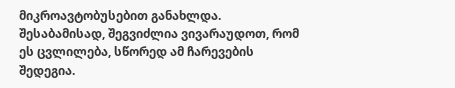მიკროავტობუსებით განახლდა. შესაბამისად, შეგვიძლია ვივარაუდოთ, რომ ეს ცვლილება, სწორედ ამ ჩარევების შედეგია.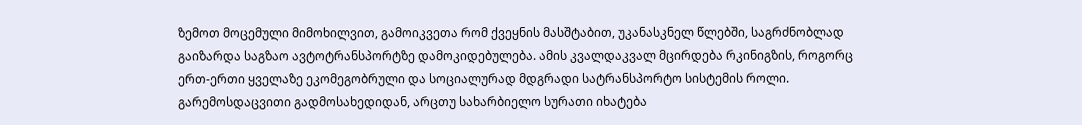ზემოთ მოცემული მიმოხილვით, გამოიკვეთა რომ ქვეყნის მასშტაბით, უკანასკნელ წლებში, საგრძნობლად გაიზარდა საგზაო ავტოტრანსპორტზე დამოკიდებულება. ამის კვალდაკვალ მცირდება რკინიგზის, როგორც ერთ-ერთი ყველაზე ეკომეგობრული და სოციალურად მდგრადი სატრანსპორტო სისტემის როლი. გარემოსდაცვითი გადმოსახედიდან, არცთუ სახარბიელო სურათი იხატება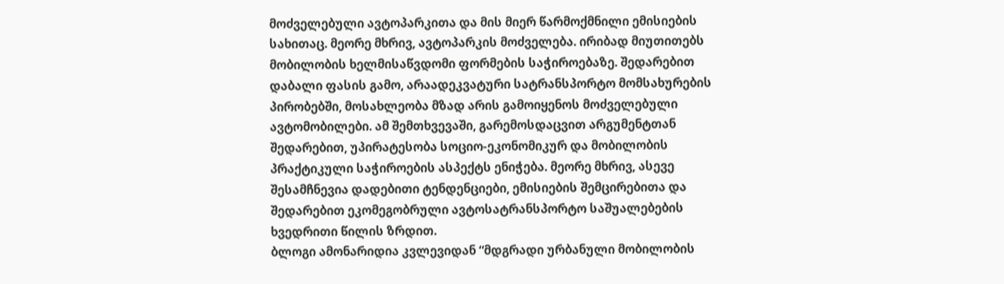მოძველებული ავტოპარკითა და მის მიერ წარმოქმნილი ემისიების სახითაც. მეორე მხრივ, ავტოპარკის მოძველება. ირიბად მიუთითებს მობილობის ხელმისაწვდომი ფორმების საჭიროებაზე. შედარებით დაბალი ფასის გამო, არაადეკვატური სატრანსპორტო მომსახურების პირობებში, მოსახლეობა მზად არის გამოიყენოს მოძველებული ავტომობილები. ამ შემთხვევაში, გარემოსდაცვით არგუმენტთან შედარებით, უპირატესობა სოციო-ეკონომიკურ და მობილობის პრაქტიკული საჭიროების ასპექტს ენიჭება. მეორე მხრივ, ასევე შესამჩნევია დადებითი ტენდენციები, ემისიების შემცირებითა და შედარებით ეკომეგობრული ავტოსატრანსპორტო საშუალებების ხვედრითი წილის ზრდით.
ბლოგი ამონარიდია კვლევიდან “მდგრადი ურბანული მობილობის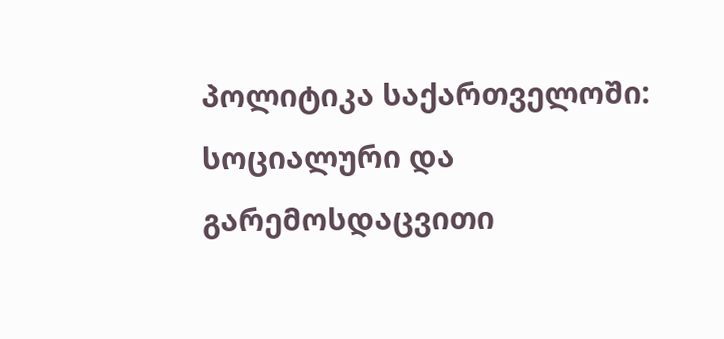პოლიტიკა საქართველოში: სოციალური და გარემოსდაცვითი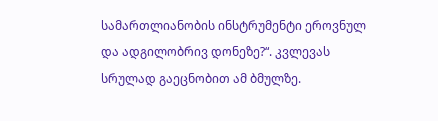სამართლიანობის ინსტრუმენტი ეროვნულ და ადგილობრივ დონეზე?“. კვლევას სრულად გაეცნობით ამ ბმულზე.